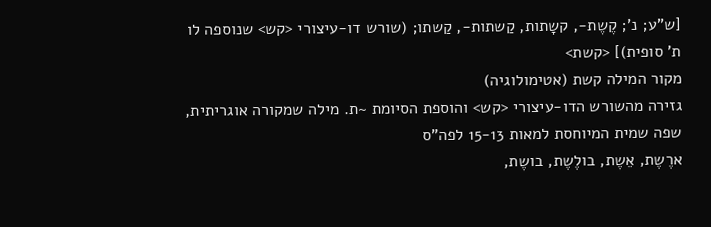[ש"ע; נ'; קֶשֶת-, קשָתות, קַשתות-, קַשתו; (שורש דו-עיצורי <קש> שנוספה לו ת' סופית)] <קשת>
מקור המילה קשת (אטימולוגיה)
גזירה מהשורש הדו-עיצורי <קש> והוספת הסיומת ~ת. מילה שמקורה אוגריתית, שפה שמית המיוחסת למאות 15-13 לפה"ס
ארֶשֶת, אֵשֶת, בולֶשֶת, בושֶת,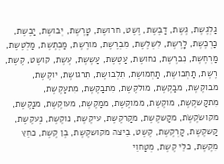גַלְגֶשֶת, גֶשֶת, דַבֶשֶת, וֶשֶט, חרושֶת, טָרֶשֶת, יְבושֶת, יַבֶשֶת, כַרְכֶשֶת, לָרֶשֶת, לִשְלֶשֶת, מִבְרֶשֶת, מורֶשֶת, מַכְתֶשֶת, מַלְטֶשֶת, מַרְחֶשֶת, נִברֶשֶת, נחושֶת, עַטֶשֶת, עַשֶשֶת, עֶשֶת, קושֶט, קֶשֶת, רֶשֶת, תַחְבושֶת, תַחְמושֶת, תִלְבושֶת, תִרגושֶת, יוקֶשֶת, מבוקֶשֶת, מבַקֶשֶת, מולקֶשֶת, מִתבַקֶשֶת, מִתעַקֶשֶת, מִתקַשקֶשֶת, מוקֶשֶת, ממוקֶשֶת, ממַקֶשֶת, מעוקֶשֶת, מנַקֶשֶת, מקושׂקֶשֶׂת, מקַשקֶשֶת, מקַרקֶשֶת, עיקֶשֶת, נוקֶשֶת, נֶעקֶשֶת, קַשקֶשֶת, קַרְקֶשֶת, קֶשֶט, בֵיצה מקושקֶשֶת, בֶן קֶשֶת, כחֵץ מִקֶשֶת, כלֵי קֶשֶת, מְטַחוֵי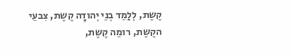קֶשֶת, לְלַמֵד בְנֵי יְהודָה קֶשֶת, צִבעֵי הקֶשֶת, רומֵה קֶשֶת,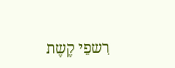רִשפֵי קֶשֶת